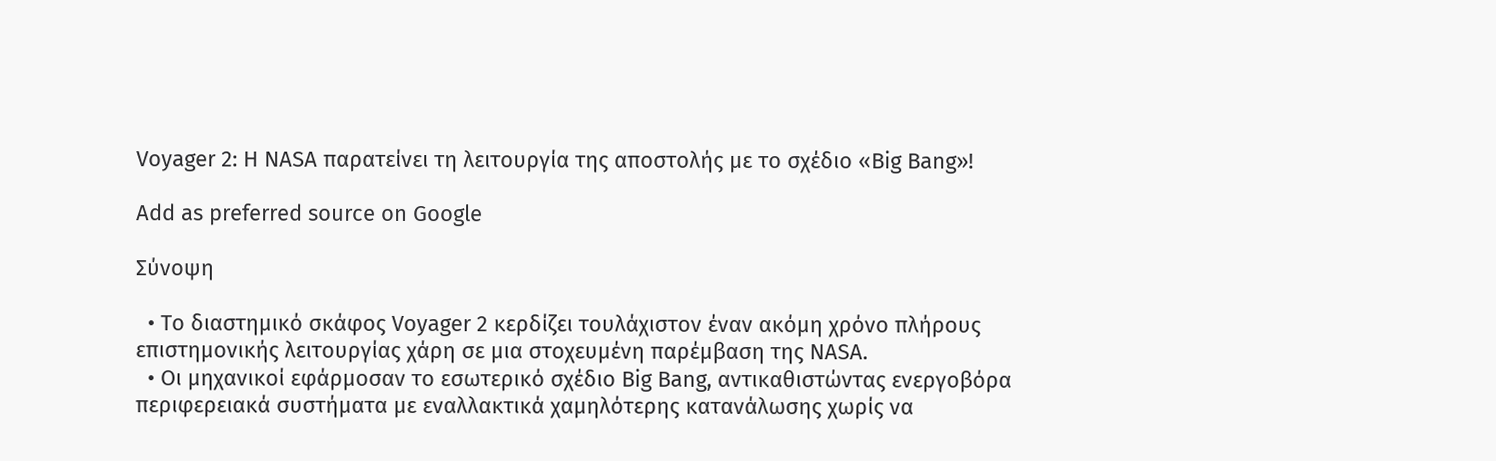Voyager 2: Η NASA παρατείνει τη λειτουργία της αποστολής με το σχέδιο «Big Bang»!

Add as preferred source on Google

Σύνοψη

  • Το διαστημικό σκάφος Voyager 2 κερδίζει τουλάχιστον έναν ακόμη χρόνο πλήρους επιστημονικής λειτουργίας χάρη σε μια στοχευμένη παρέμβαση της NASA.
  • Οι μηχανικοί εφάρμοσαν το εσωτερικό σχέδιο Big Bang, αντικαθιστώντας ενεργοβόρα περιφερειακά συστήματα με εναλλακτικά χαμηλότερης κατανάλωσης χωρίς να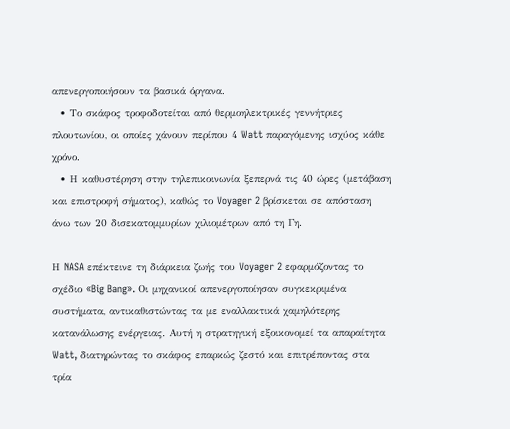απενεργοποιήσουν τα βασικά όργανα.
  • Το σκάφος τροφοδοτείται από θερμοηλεκτρικές γεννήτριες πλουτωνίου, οι οποίες χάνουν περίπου 4 Watt παραγόμενης ισχύος κάθε χρόνο.
  • Η καθυστέρηση στην τηλεπικοινωνία ξεπερνά τις 40 ώρες (μετάβαση και επιστροφή σήματος), καθώς το Voyager 2 βρίσκεται σε απόσταση άνω των 20 δισεκατομμυρίων χιλιομέτρων από τη Γη.

Η NASA επέκτεινε τη διάρκεια ζωής του Voyager 2 εφαρμόζοντας το σχέδιο «Big Bang». Οι μηχανικοί απενεργοποίησαν συγκεκριμένα συστήματα, αντικαθιστώντας τα με εναλλακτικά χαμηλότερης κατανάλωσης ενέργειας. Αυτή η στρατηγική εξοικονομεί τα απαραίτητα Watt, διατηρώντας το σκάφος επαρκώς ζεστό και επιτρέποντας στα τρία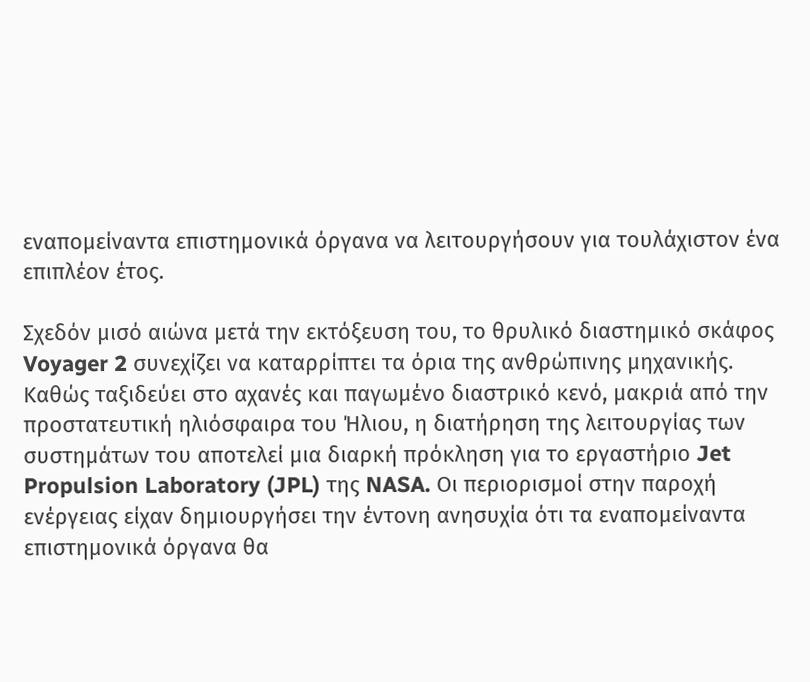εναπομείναντα επιστημονικά όργανα να λειτουργήσουν για τουλάχιστον ένα επιπλέον έτος.

Σχεδόν μισό αιώνα μετά την εκτόξευση του, το θρυλικό διαστημικό σκάφος Voyager 2 συνεχίζει να καταρρίπτει τα όρια της ανθρώπινης μηχανικής. Καθώς ταξιδεύει στο αχανές και παγωμένο διαστρικό κενό, μακριά από την προστατευτική ηλιόσφαιρα του Ήλιου, η διατήρηση της λειτουργίας των συστημάτων του αποτελεί μια διαρκή πρόκληση για το εργαστήριο Jet Propulsion Laboratory (JPL) της NASA. Οι περιορισμοί στην παροχή ενέργειας είχαν δημιουργήσει την έντονη ανησυχία ότι τα εναπομείναντα επιστημονικά όργανα θα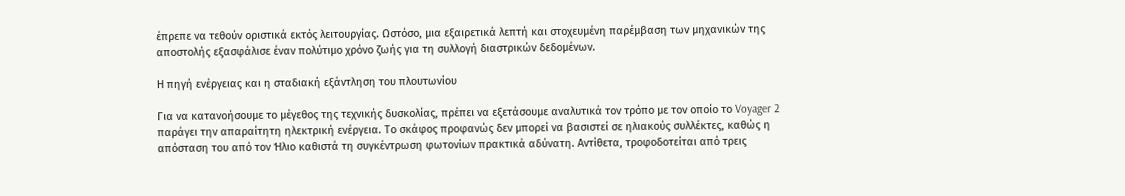έπρεπε να τεθούν οριστικά εκτός λειτουργίας. Ωστόσο, μια εξαιρετικά λεπτή και στοχευμένη παρέμβαση των μηχανικών της αποστολής εξασφάλισε έναν πολύτιμο χρόνο ζωής για τη συλλογή διαστρικών δεδομένων.

Η πηγή ενέργειας και η σταδιακή εξάντληση του πλουτωνίου

Για να κατανοήσουμε το μέγεθος της τεχνικής δυσκολίας, πρέπει να εξετάσουμε αναλυτικά τον τρόπο με τον οποίο το Voyager 2 παράγει την απαραίτητη ηλεκτρική ενέργεια. Το σκάφος προφανώς δεν μπορεί να βασιστεί σε ηλιακούς συλλέκτες, καθώς η απόσταση του από τον Ήλιο καθιστά τη συγκέντρωση φωτονίων πρακτικά αδύνατη. Αντίθετα, τροφοδοτείται από τρεις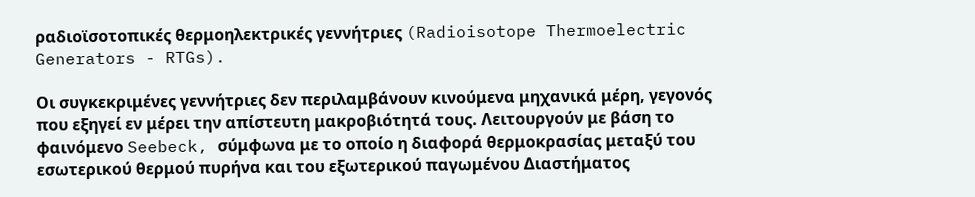ραδιοϊσοτοπικές θερμοηλεκτρικές γεννήτριες (Radioisotope Thermoelectric Generators - RTGs).

Οι συγκεκριμένες γεννήτριες δεν περιλαμβάνουν κινούμενα μηχανικά μέρη, γεγονός που εξηγεί εν μέρει την απίστευτη μακροβιότητά τους. Λειτουργούν με βάση το φαινόμενο Seebeck, σύμφωνα με το οποίο η διαφορά θερμοκρασίας μεταξύ του εσωτερικού θερμού πυρήνα και του εξωτερικού παγωμένου Διαστήματος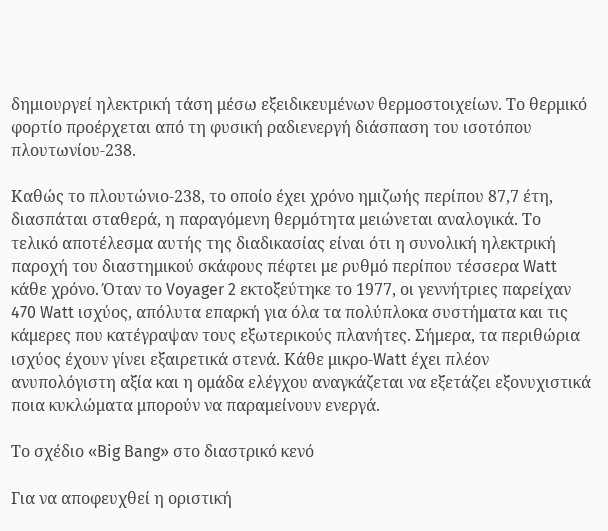δημιουργεί ηλεκτρική τάση μέσω εξειδικευμένων θερμοστοιχείων. Το θερμικό φορτίο προέρχεται από τη φυσική ραδιενεργή διάσπαση του ισοτόπου πλουτωνίου-238.

Καθώς το πλουτώνιο-238, το οποίο έχει χρόνο ημιζωής περίπου 87,7 έτη, διασπάται σταθερά, η παραγόμενη θερμότητα μειώνεται αναλογικά. Το τελικό αποτέλεσμα αυτής της διαδικασίας είναι ότι η συνολική ηλεκτρική παροχή του διαστημικού σκάφους πέφτει με ρυθμό περίπου τέσσερα Watt κάθε χρόνο. Όταν το Voyager 2 εκτοξεύτηκε το 1977, οι γεννήτριες παρείχαν 470 Watt ισχύος, απόλυτα επαρκή για όλα τα πολύπλοκα συστήματα και τις κάμερες που κατέγραψαν τους εξωτερικούς πλανήτες. Σήμερα, τα περιθώρια ισχύος έχουν γίνει εξαιρετικά στενά. Κάθε μικρο-Watt έχει πλέον ανυπολόγιστη αξία και η ομάδα ελέγχου αναγκάζεται να εξετάζει εξονυχιστικά ποια κυκλώματα μπορούν να παραμείνουν ενεργά.

Το σχέδιο «Big Bang» στο διαστρικό κενό

Για να αποφευχθεί η οριστική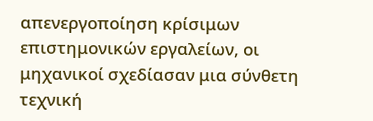απενεργοποίηση κρίσιμων επιστημονικών εργαλείων, οι μηχανικοί σχεδίασαν μια σύνθετη τεχνική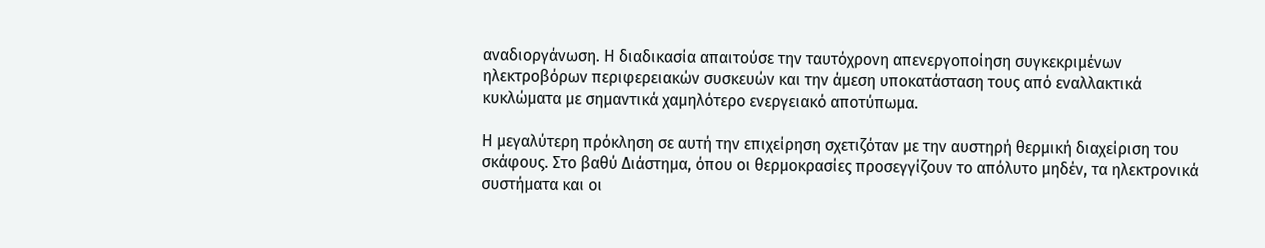αναδιοργάνωση. Η διαδικασία απαιτούσε την ταυτόχρονη απενεργοποίηση συγκεκριμένων ηλεκτροβόρων περιφερειακών συσκευών και την άμεση υποκατάσταση τους από εναλλακτικά κυκλώματα με σημαντικά χαμηλότερο ενεργειακό αποτύπωμα.

Η μεγαλύτερη πρόκληση σε αυτή την επιχείρηση σχετιζόταν με την αυστηρή θερμική διαχείριση του σκάφους. Στο βαθύ Διάστημα, όπου οι θερμοκρασίες προσεγγίζουν το απόλυτο μηδέν, τα ηλεκτρονικά συστήματα και οι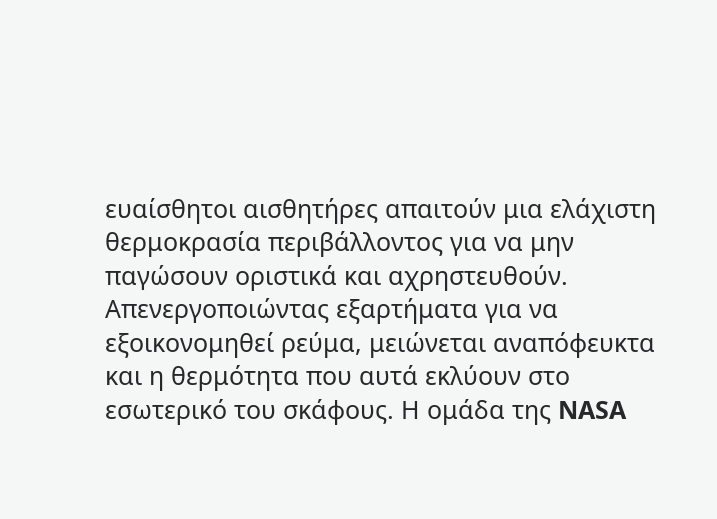ευαίσθητοι αισθητήρες απαιτούν μια ελάχιστη θερμοκρασία περιβάλλοντος για να μην παγώσουν οριστικά και αχρηστευθούν. Απενεργοποιώντας εξαρτήματα για να εξοικονομηθεί ρεύμα, μειώνεται αναπόφευκτα και η θερμότητα που αυτά εκλύουν στο εσωτερικό του σκάφους. Η ομάδα της NASA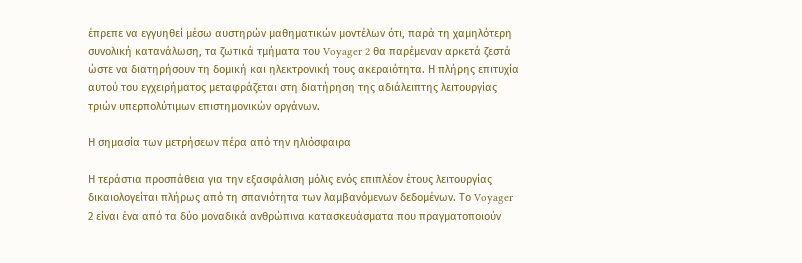έπρεπε να εγγυηθεί μέσω αυστηρών μαθηματικών μοντέλων ότι, παρά τη χαμηλότερη συνολική κατανάλωση, τα ζωτικά τμήματα του Voyager 2 θα παρέμεναν αρκετά ζεστά ώστε να διατηρήσουν τη δομική και ηλεκτρονική τους ακεραιότητα. Η πλήρης επιτυχία αυτού του εγχειρήματος μεταφράζεται στη διατήρηση της αδιάλειπτης λειτουργίας τριών υπερπολύτιμων επιστημονικών οργάνων.

Η σημασία των μετρήσεων πέρα από την ηλιόσφαιρα

Η τεράστια προσπάθεια για την εξασφάλιση μόλις ενός επιπλέον έτους λειτουργίας δικαιολογείται πλήρως από τη σπανιότητα των λαμβανόμενων δεδομένων. Το Voyager 2 είναι ένα από τα δύο μοναδικά ανθρώπινα κατασκευάσματα που πραγματοποιούν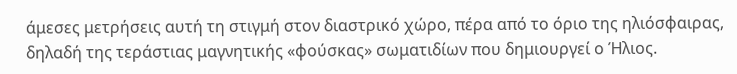άμεσες μετρήσεις αυτή τη στιγμή στον διαστρικό χώρο, πέρα από το όριο της ηλιόσφαιρας, δηλαδή της τεράστιας μαγνητικής «φούσκας» σωματιδίων που δημιουργεί ο Ήλιος.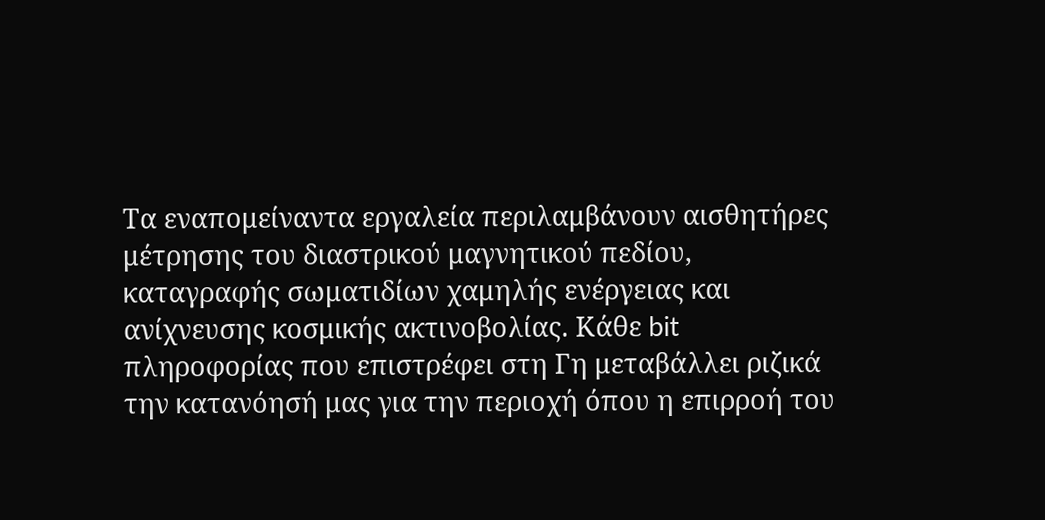Τα εναπομείναντα εργαλεία περιλαμβάνουν αισθητήρες μέτρησης του διαστρικού μαγνητικού πεδίου, καταγραφής σωματιδίων χαμηλής ενέργειας και ανίχνευσης κοσμικής ακτινοβολίας. Κάθε bit πληροφορίας που επιστρέφει στη Γη μεταβάλλει ριζικά την κατανόησή μας για την περιοχή όπου η επιρροή του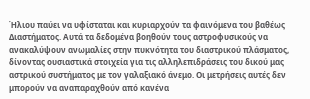Ήλιου παύει να υφίσταται και κυριαρχούν τα φαινόμενα του βαθέως Διαστήματος. Αυτά τα δεδομένα βοηθούν τους αστροφυσικούς να ανακαλύψουν ανωμαλίες στην πυκνότητα του διαστρικού πλάσματος, δίνοντας ουσιαστικά στοιχεία για τις αλληλεπιδράσεις του δικού μας αστρικού συστήματος με τον γαλαξιακό άνεμο. Οι μετρήσεις αυτές δεν μπορούν να αναπαραχθούν από κανένα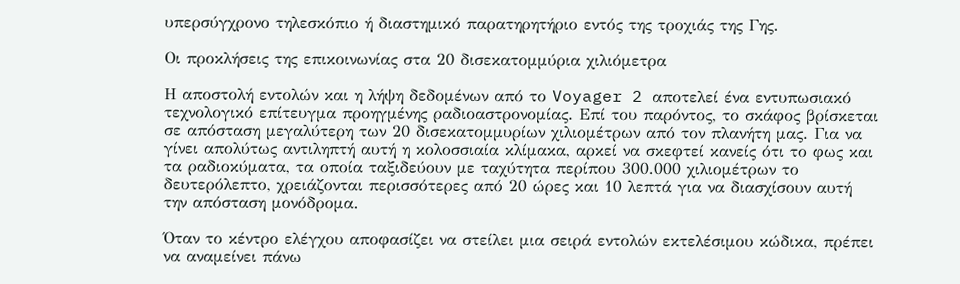υπερσύγχρονο τηλεσκόπιο ή διαστημικό παρατηρητήριο εντός της τροχιάς της Γης.

Οι προκλήσεις της επικοινωνίας στα 20 δισεκατομμύρια χιλιόμετρα

Η αποστολή εντολών και η λήψη δεδομένων από το Voyager 2 αποτελεί ένα εντυπωσιακό τεχνολογικό επίτευγμα προηγμένης ραδιοαστρονομίας. Επί του παρόντος, το σκάφος βρίσκεται σε απόσταση μεγαλύτερη των 20 δισεκατομμυρίων χιλιομέτρων από τον πλανήτη μας. Για να γίνει απολύτως αντιληπτή αυτή η κολοσσιαία κλίμακα, αρκεί να σκεφτεί κανείς ότι το φως και τα ραδιοκύματα, τα οποία ταξιδεύουν με ταχύτητα περίπου 300.000 χιλιομέτρων το δευτερόλεπτο, χρειάζονται περισσότερες από 20 ώρες και 10 λεπτά για να διασχίσουν αυτή την απόσταση μονόδρομα.

Όταν το κέντρο ελέγχου αποφασίζει να στείλει μια σειρά εντολών εκτελέσιμου κώδικα, πρέπει να αναμείνει πάνω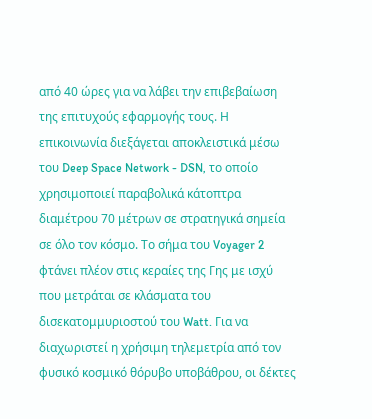από 40 ώρες για να λάβει την επιβεβαίωση της επιτυχούς εφαρμογής τους. Η επικοινωνία διεξάγεται αποκλειστικά μέσω του Deep Space Network - DSN, το οποίο χρησιμοποιεί παραβολικά κάτοπτρα διαμέτρου 70 μέτρων σε στρατηγικά σημεία σε όλο τον κόσμο. Το σήμα του Voyager 2 φτάνει πλέον στις κεραίες της Γης με ισχύ που μετράται σε κλάσματα του δισεκατομμυριοστού του Watt. Για να διαχωριστεί η χρήσιμη τηλεμετρία από τον φυσικό κοσμικό θόρυβο υποβάθρου, οι δέκτες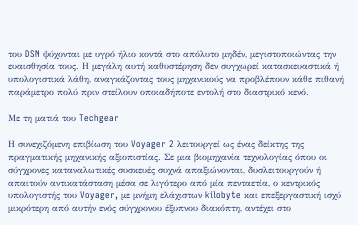του DSN ψύχονται με υγρό ήλιο κοντά στο απόλυτο μηδέν, μεγιστοποιώντας την ευαισθησία τους. Η μεγάλη αυτή καθυστέρηση δεν συγχωρεί κατασκευαστικά ή υπολογιστικά λάθη, αναγκάζοντας τους μηχανικούς να προβλέπουν κάθε πιθανή παράμετρο πολύ πριν στείλουν οποιαδήποτε εντολή στο διαστρικό κενό.

Με τη ματιά του Techgear

Η συνεχιζόμενη επιβίωση του Voyager 2 λειτουργεί ως ένας δείκτης της πραγματικής μηχανικής αξιοπιστίας. Σε μια βιομηχανία τεχνολογίας όπου οι σύγχρονες καταναλωτικές συσκευές συχνά απαξιώνονται, δυσλειτουργούν ή απαιτούν αντικατάσταση μέσα σε λιγότερο από μία πενταετία, ο κεντρικός υπολογιστής του Voyager, με μνήμη ελάχιστων kilobyte και επεξεργαστική ισχύ μικρότερη από αυτήν ενός σύγχρονου έξυπνου διακόπτη, αντέχει στο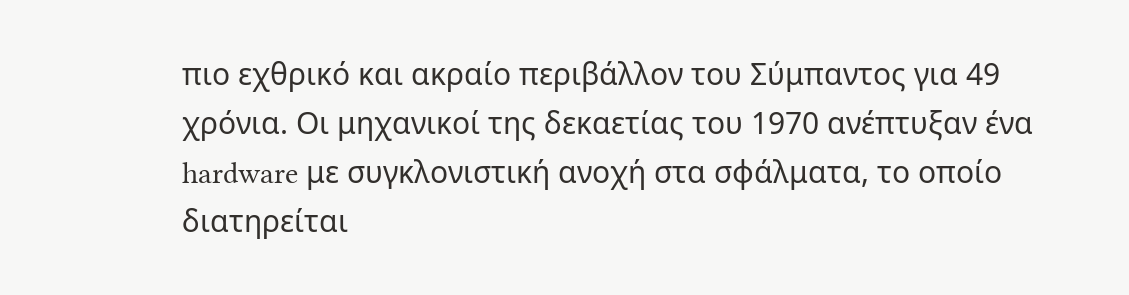πιο εχθρικό και ακραίο περιβάλλον του Σύμπαντος για 49 χρόνια. Οι μηχανικοί της δεκαετίας του 1970 ανέπτυξαν ένα hardware με συγκλονιστική ανοχή στα σφάλματα, το οποίο διατηρείται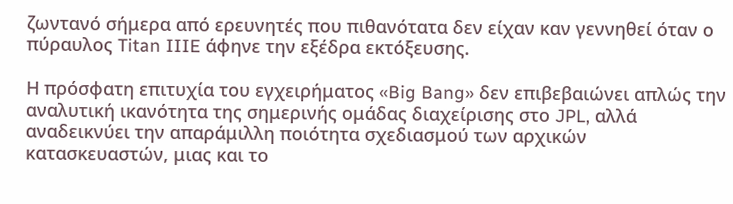ζωντανό σήμερα από ερευνητές που πιθανότατα δεν είχαν καν γεννηθεί όταν ο πύραυλος Titan IIIE άφηνε την εξέδρα εκτόξευσης.

Η πρόσφατη επιτυχία του εγχειρήματος «Big Bang» δεν επιβεβαιώνει απλώς την αναλυτική ικανότητα της σημερινής ομάδας διαχείρισης στο JPL, αλλά αναδεικνύει την απαράμιλλη ποιότητα σχεδιασμού των αρχικών κατασκευαστών, μιας και το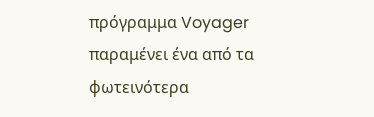πρόγραμμα Voyager παραμένει ένα από τα φωτεινότερα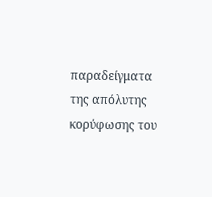παραδείγματα της απόλυτης κορύφωσης του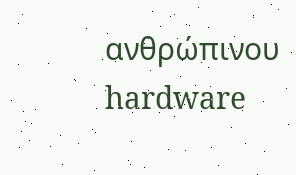ανθρώπινου hardware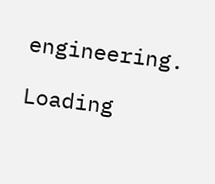engineering.

Loading